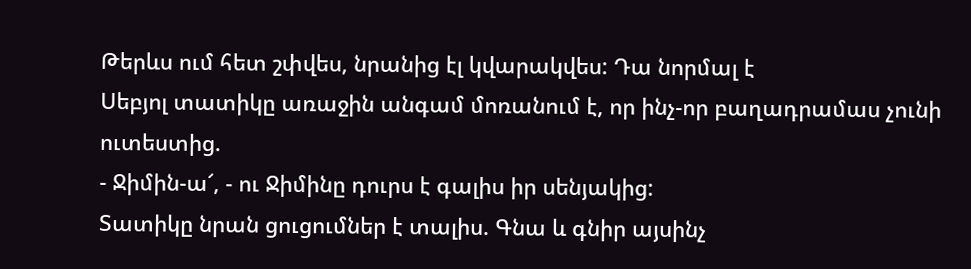Թերևս ում հետ շփվես, նրանից էլ կվարակվես: Դա նորմալ է
Սեբյոլ տատիկը առաջին անգամ մոռանում է, որ ինչ-որ բաղադրամաս չունի ուտեստից.
- Ջիմին-ա՜, - ու Ջիմինը դուրս է գալիս իր սենյակից:
Տատիկը նրան ցուցումներ է տալիս. Գնա և գնիր այսինչ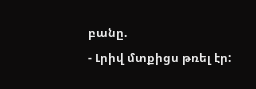բանը.
- Լրիվ մտքիցս թռել էր: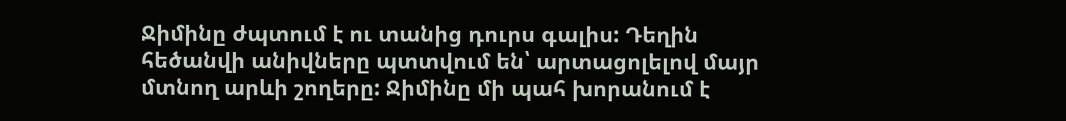Ջիմինը ժպտում է ու տանից դուրս գալիս: Դեղին հեծանվի անիվները պտտվում են՝ արտացոլելով մայր մտնող արևի շողերը: Ջիմինը մի պահ խորանում է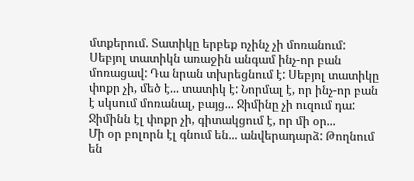մտքերում. Տատիկը երբեք ոչինչ չի մոռանում: Սեբյոլ տատիկն առաջին անգամ ինչ-որ բան մոռացավ: Դա նրան տխրեցնում է: Սեբյոլ տատիկը փոքր չի, մեծ է... տատիկ է: Նորմալ է, որ ինչ-որ բան է սկսում մոռանալ, բայց... Ջիմինը չի ուզում դա: Ջիմինն էլ փոքր չի, գիտակցում է, որ մի օր...
Մի օր բոլորն էլ գնում են... անվերադարձ: Թողնում են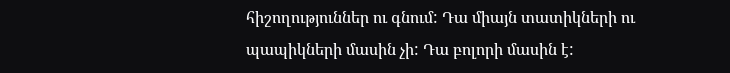հիշողություններ ու գնում: Դա միայն տատիկների ու պապիկների մասին չի: Դա բոլորի մասին է: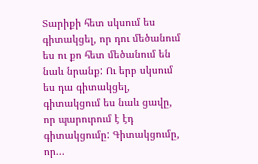Տարիքի հետ սկսում ես գիտակցել, որ դու մեծանում ես ու քո հետ մեծանում են նաև նրանք: Ու երբ սկսում ես դա գիտակցել, գիտակցում ես նաև ցավը, որ պարուրում է էդ գիտակցումը: Գիտակցումը, որ...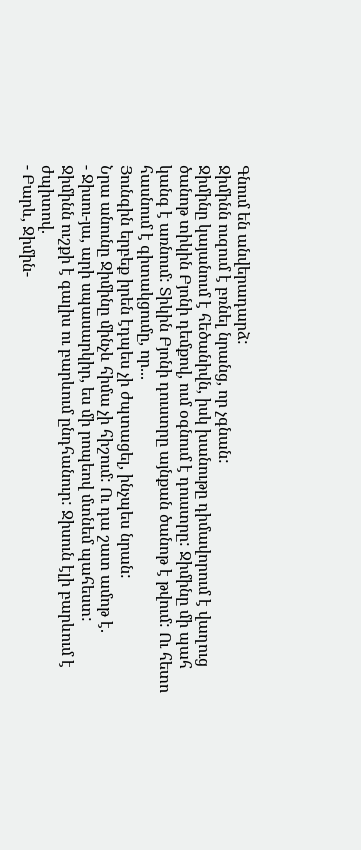Գնում են անվերադարձ:
Ջիմինն ուզում է բռնել նրանց, որ չգնան:
Ջիմինը կայանում է հեծանիվն, իսկ խանութը դիմավորում է վաղուց ծանոթ տիկին Բյոնի դեմքով, ում օգնում է դուստրը: Ջիմինը մի պահ կանգ է առնում: Տիկին Բյոնի դուստրը այնքան ծանոթ է թվում: Ու հետո հասնում է գիտակցումը, որ...
Յունգին երբեք իրեն էդպես չի ժպտացել, ինչպես նրան:
Նրա անունը Ջիմինը մինչև հիմա չի հիշում: Ու դա շատ ամոթ է.
- Ջիսու-յա, արի սպասարկիր, ես մի րոպեով մտնեմ պահեստ:
Ջիմինն ուշքի է գալիս ու բարևում ընդհանուր: Ջիսուն էլի բարևում է ժպիտով.
- Բարև, Ջիմին-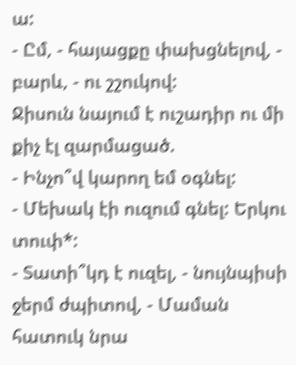ա:
- Ըմ, - հայացքը փախցնելով, - բարև, - ու շշուկով:
Ջիսուն նայում է ուշադիր ու մի քիչ էլ զարմացած.
- Ինչո՞վ կարող եմ օգնել:
- Մեխակ էի ուզում գնել: Երկու տուփ*:
- Տատի՞կդ է ուզել, - նույնպիսի ջերմ ժպիտով, - Մաման հատուկ նրա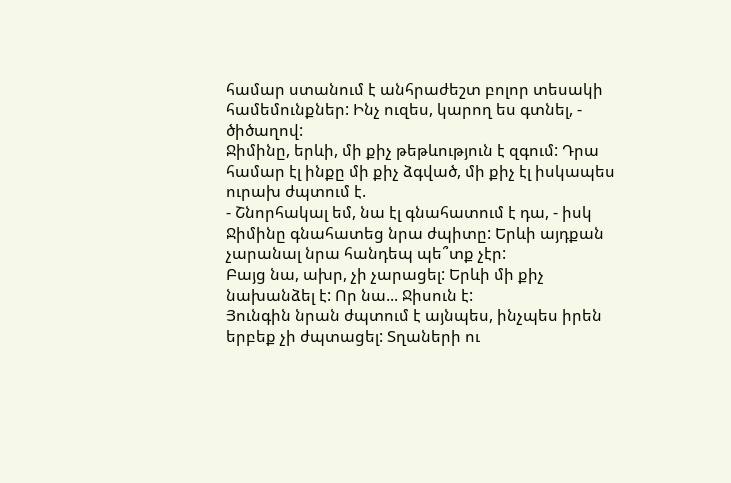համար ստանում է անհրաժեշտ բոլոր տեսակի համեմունքներ: Ինչ ուզես, կարող ես գտնել, - ծիծաղով:
Ջիմինը, երևի, մի քիչ թեթևություն է զգում: Դրա համար էլ ինքը մի քիչ ձգված, մի քիչ էլ իսկապես ուրախ ժպտում է.
- Շնորհակալ եմ, նա էլ գնահատում է դա, - իսկ Ջիմինը գնահատեց նրա ժպիտը: Երևի այդքան չարանալ նրա հանդեպ պե՞տք չէր:
Բայց նա, ախր, չի չարացել: Երևի մի քիչ նախանձել է: Որ նա... Ջիսուն է:
Յունգին նրան ժպտում է այնպես, ինչպես իրեն երբեք չի ժպտացել: Տղաների ու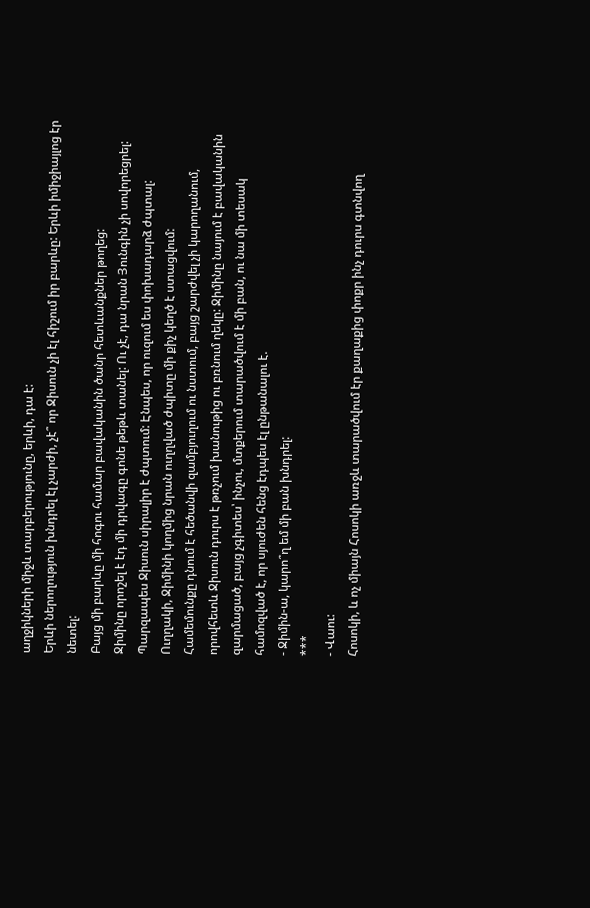աղջիկների միջև տարբերությունը, երևի, դա է:
Երևի ներողություն խնդրել էլ չարժի, չէ՞ որ Ջիսուն չի էլ հիշում իր բարևը: Երևի իմիջիայլոց էր նետել:
Բայց մի բարևը մի հոգու համար բավականին ծանր հետևանքներ թողեց:
Ջիմինը որոշել է էդ մի դրվագը գոնե թեթև տանել: Ու չէ, դա նրան Յունգին չի սովորեցրել:
Պարզապես Ջիսուն սիրալիր է ժպտում: Էնպես, որ ուզում ես փոխադարձ ժպտալ:
Ուղղակի, Ջիմինի կողմից նրան ուղղված ժպիտը մի քիչ կեղծ է ստացվում:
Համեմունքը դնում է հեծանվի զամբյուղում ու նստում, բայց շարժվել չի կարողանում, որովհետև Ջիսուն դուրս է թռչում խանութից ու բռնում ղեկը: Ջիմինը նայում է բավականին զարմացած, բայց չգիտես՝ ինչու, մտքերում տարածվում է մի բան, ու նա մի տեսակ համոզված է, որ սյուժեն հենց էդպես էլ ընթանալու է.
- Ջիմին-ա, կարո՞ղ եմ մի բան խնդրել:
***
- Վաու:
Հոսոկի, և ոչ միայն Հոսոկի առջև տարածվում էր քաղաքից փոքր ինչ դուրս գտնվող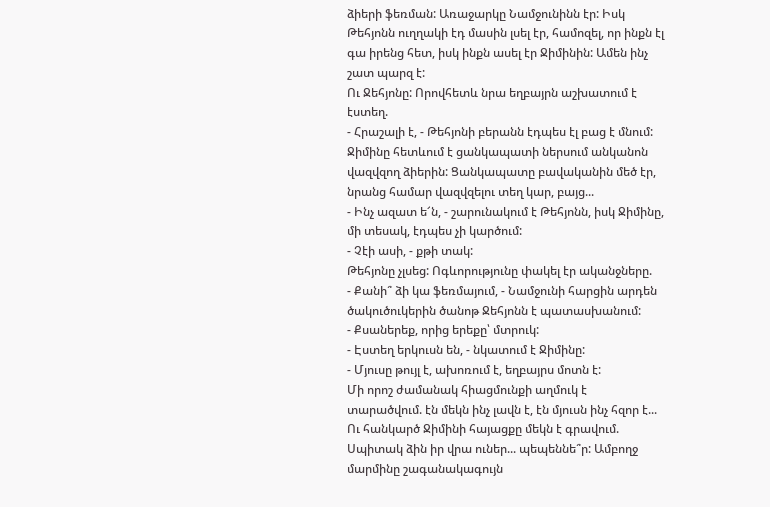ձիերի ֆեռման: Առաջարկը Նամջունինն էր: Իսկ Թեհյոնն ուղղակի էդ մասին լսել էր, համոզել, որ ինքն էլ գա իրենց հետ, իսկ ինքն ասել էր Ջիմինին: Ամեն ինչ շատ պարզ է:
Ու Ջեհյոնը: Որովհետև նրա եղբայրն աշխատում է էստեղ.
- Հրաշալի է, - Թեհյոնի բերանն էդպես էլ բաց է մնում:
Ջիմինը հետևում է ցանկապատի ներսում անկանոն վազվզող ձիերին: Ցանկապատը բավականին մեծ էր, նրանց համար վազվզելու տեղ կար, բայց...
- Ինչ ազատ ե՜ն, - շարունակում է Թեհյոնն, իսկ Ջիմինը, մի տեսակ, էդպես չի կարծում:
- Չէի ասի, - քթի տակ:
Թեհյոնը չլսեց: Ոգևորությունը փակել էր ականջները.
- Քանի՞ ձի կա ֆեռմայում, - Նամջունի հարցին արդեն ծակուծուկերին ծանոթ Ջեհյոնն է պատասխանում:
- Քսաներեք, որից երեքը՝ մտրուկ:
- Էստեղ երկուսն են, - նկատում է Ջիմինը:
- Մյուսը թույլ է, ախոռում է, եղբայրս մոտն է:
Մի որոշ ժամանակ հիացմունքի աղմուկ է տարածվում. էն մեկն ինչ լավն է, էն մյուսն ինչ հզոր է...
Ու հանկարծ Ջիմինի հայացքը մեկն է գրավում. Սպիտակ ձին իր վրա ուներ... պեպեննե՞ր: Ամբողջ մարմինը շագանակագույն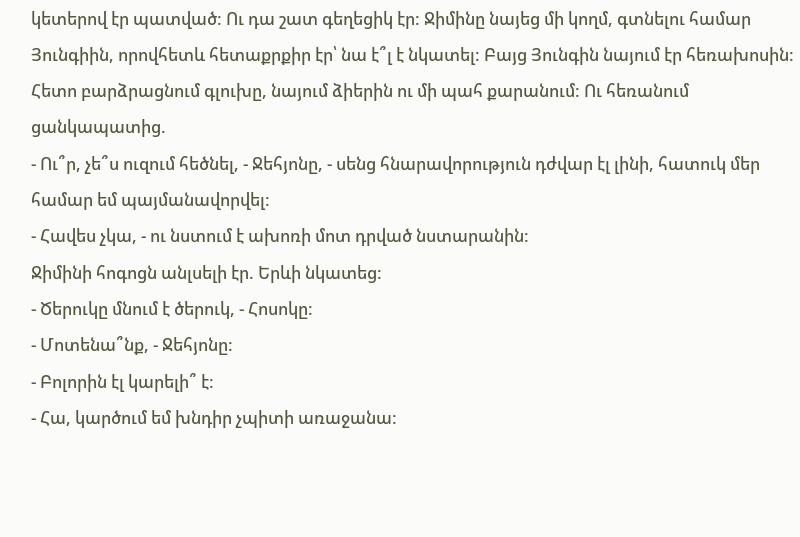կետերով էր պատված: Ու դա շատ գեղեցիկ էր: Ջիմինը նայեց մի կողմ, գտնելու համար Յունգիին, որովհետև հետաքրքիր էր՝ նա է՞լ է նկատել: Բայց Յունգին նայում էր հեռախոսին: Հետո բարձրացնում գլուխը, նայում ձիերին ու մի պահ քարանում: Ու հեռանում ցանկապատից.
- Ու՞ր, չե՞ս ուզում հեծնել, - Ջեհյոնը, - սենց հնարավորություն դժվար էլ լինի, հատուկ մեր համար եմ պայմանավորվել:
- Հավես չկա, - ու նստում է ախոռի մոտ դրված նստարանին:
Ջիմինի հոգոցն անլսելի էր. Երևի նկատեց:
- Ծերուկը մնում է ծերուկ, - Հոսոկը:
- Մոտենա՞նք, - Ջեհյոնը:
- Բոլորին էլ կարելի՞ է:
- Հա, կարծում եմ խնդիր չպիտի առաջանա: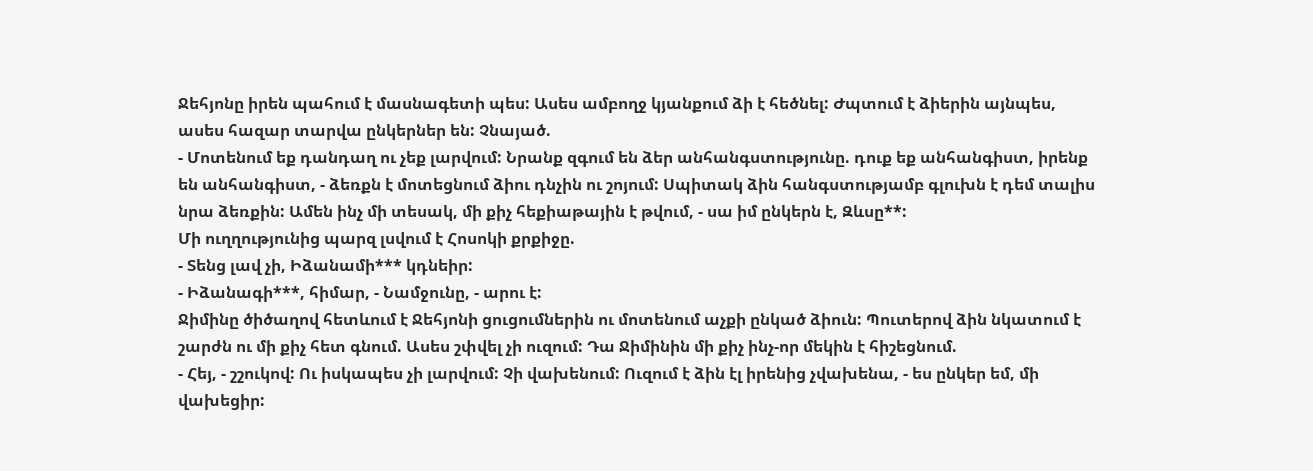Ջեհյոնը իրեն պահում է մասնագետի պես: Ասես ամբողջ կյանքում ձի է հեծնել: Ժպտում է ձիերին այնպես, ասես հազար տարվա ընկերներ են: Չնայած.
- Մոտենում եք դանդաղ ու չեք լարվում: Նրանք զգում են ձեր անհանգստությունը. դուք եք անհանգիստ, իրենք են անհանգիստ, - ձեռքն է մոտեցնում ձիու դնչին ու շոյում: Սպիտակ ձին հանգստությամբ գլուխն է դեմ տալիս նրա ձեռքին: Ամեն ինչ մի տեսակ, մի քիչ հեքիաթային է թվում, - սա իմ ընկերն է, Զևսը**:
Մի ուղղությունից պարզ լսվում է Հոսոկի քրքիջը.
- Տենց լավ չի, Իձանամի*** կդնեիր:
- Իձանագի***, հիմար, - Նամջունը, - արու է:
Ջիմինը ծիծաղով հետևում է Ջեհյոնի ցուցումներին ու մոտենում աչքի ընկած ձիուն: Պուտերով ձին նկատում է շարժն ու մի քիչ հետ գնում. Ասես շփվել չի ուզում: Դա Ջիմինին մի քիչ ինչ-որ մեկին է հիշեցնում.
- Հեյ, - շշուկով: Ու իսկապես չի լարվում: Չի վախենում: Ուզում է ձին էլ իրենից չվախենա, - ես ընկեր եմ, մի վախեցիր: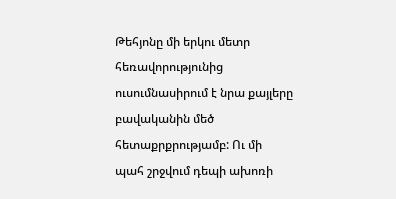Թեհյոնը մի երկու մետր հեռավորությունից ուսումնասիրում է նրա քայլերը բավականին մեծ հետաքրքրությամբ: Ու մի պահ շրջվում դեպի ախոռի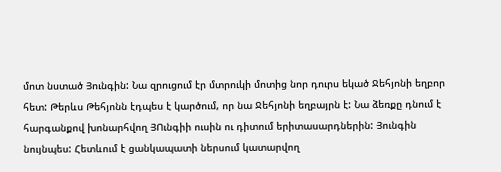մոտ նստած Յունգին: Նա զրուցում էր մտրուկի մոտից նոր դուրս եկած Ջեհյոնի եղբոր հետ: Թերևս Թեհյոնն էդպես է կարծում, որ նա Ջեհյոնի եղբայրն է: Նա ձեռքը դնում է հարգանքով խոնարհվող ՅՈւնգիի ուսին ու դիտում երիտասարդներին: Յունգին նույնպես: Հետևում է ցանկապատի ներսում կատարվող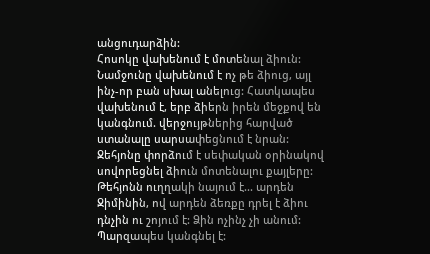անցուդարձին:
Հոսոկը վախենում է մոտենալ ձիուն: Նամջունը վախենում է ոչ թե ձիուց, այլ ինչ-որ բան սխալ անելուց: Հատկապես վախենում է, երբ ձիերն իրեն մեջքով են կանգնում. վերջույթներից հարված ստանալը սարսափեցնում է նրան: Ջեհյոնը փորձում է սեփական օրինակով սովորեցնել ձիուն մոտենալու քայլերը: Թեհյոնն ուղղակի նայում է... արդեն Ջիմինին, ով արդեն ձեռքը դրել է ձիու դնչին ու շոյում է: Ձին ոչինչ չի անում: Պարզապես կանգնել է: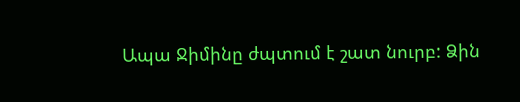Ապա Ջիմինը ժպտում է շատ նուրբ: Ձին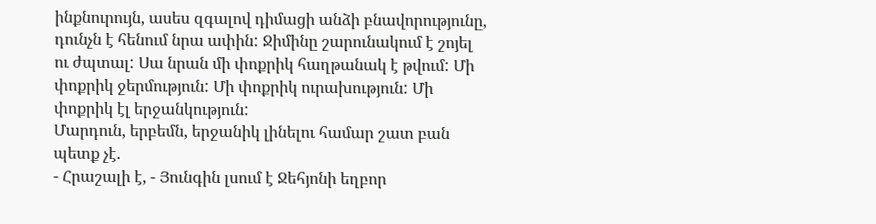ինքնուրույն, ասես զգալով դիմացի անձի բնավորությունը, դունչն է հենում նրա ափին: Ջիմինը շարունակում է շոյել ու ժպտալ: Սա նրան մի փոքրիկ հաղթանակ է թվում: Մի փոքրիկ ջերմություն: Մի փոքրիկ ուրախություն: Մի փոքրիկ էլ երջանկություն:
Մարդուն, երբեմն, երջանիկ լինելու համար շատ բան պետք չէ.
- Հրաշալի է, - Յունգին լսում է Ջեհյոնի եղբոր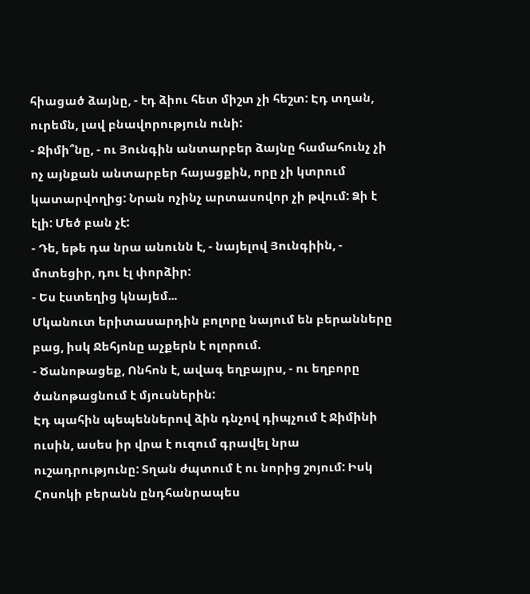հիացած ձայնը, - էդ ձիու հետ միշտ չի հեշտ: Էդ տղան, ուրեմն, լավ բնավորություն ունի:
- Ջիմի՞նը, - ու Յունգին անտարբեր ձայնը համահունչ չի ոչ այնքան անտարբեր հայացքին, որը չի կտրում կատարվողից: Նրան ոչինչ արտասովոր չի թվում: Ձի է էլի: Մեծ բան չէ:
- Դե, եթե դա նրա անունն է, - նայելով Յունգիին, - մոտեցիր, դու էլ փորձիր:
- Ես էստեղից կնայեմ...
Մկանուտ երիտասարդին բոլորը նայում են բերանները բաց, իսկ Ջեհյոնը աչքերն է ոլորում.
- Ծանոթացեք, Ոնհոն է, ավագ եղբայրս, - ու եղբորը ծանոթացնում է մյուսներին:
Էդ պահին պեպեններով ձին դնչով դիպչում է Ջիմինի ուսին, ասես իր վրա է ուզում գրավել նրա ուշադրությունը: Տղան ժպտում է ու նորից շոյում: Իսկ Հոսոկի բերանն ընդհանրապես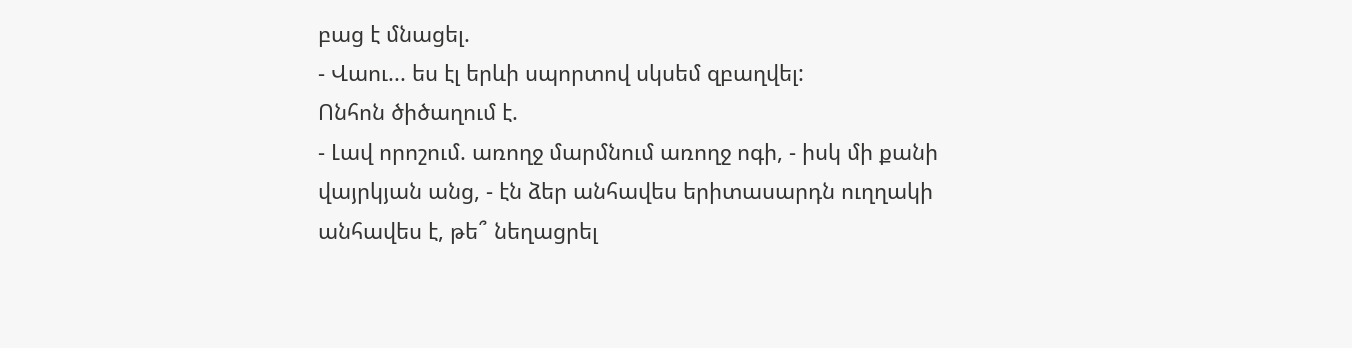բաց է մնացել.
- Վաու... ես էլ երևի սպորտով սկսեմ զբաղվել:
Ոնհոն ծիծաղում է.
- Լավ որոշում. առողջ մարմնում առողջ ոգի, - իսկ մի քանի վայրկյան անց, - էն ձեր անհավես երիտասարդն ուղղակի անհավես է, թե՞ նեղացրել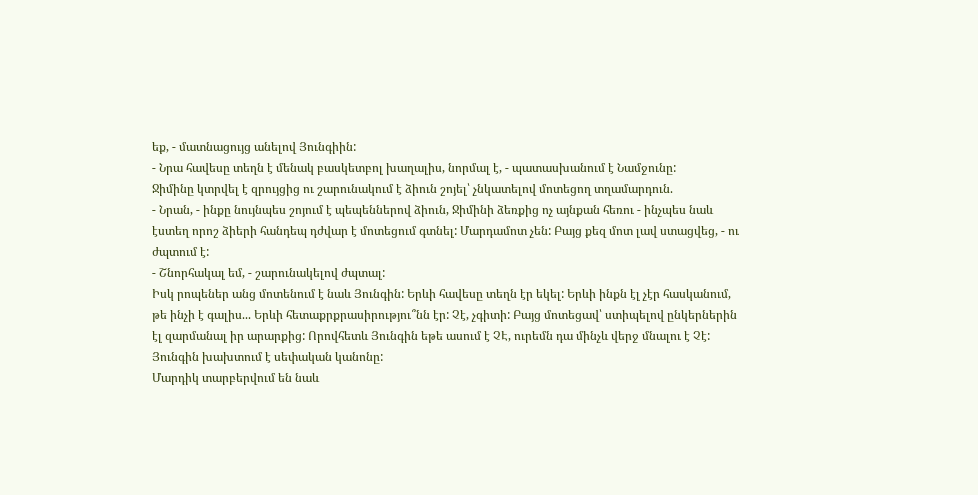եք, - մատնացույց անելով Յունգիին:
- Նրա հավեսը տեղն է մենակ բասկետբոլ խաղալիս, նորմալ է, - պատասխանում է Նամջունը:
Ջիմինը կտրվել է զրույցից ու շարունակում է ձիուն շոյել՝ չնկատելով մոտեցող տղամարդուն.
- Նրան, - ինքը նույնպես շոյում է պեպեններով ձիուն, Ջիմինի ձեռքից ոչ այնքան հեռու - ինչպես նաև էստեղ որոշ ձիերի հանդեպ դժվար է մոտեցում գտնել: Մարդամոտ չեն: Բայց քեզ մոտ լավ ստացվեց, - ու ժպտում է:
- Շնորհակալ եմ, - շարունակելով ժպտալ:
Իսկ րոպեներ անց մոտենում է նաև Յունգին: Երևի հավեսը տեղն էր եկել: Երևի ինքն էլ չէր հասկանում, թե ինչի է գալիս... Երևի հետաքրքրասիրությու՞նն էր: Չէ, չգիտի: Բայց մոտեցավ՝ ստիպելով ընկերներին էլ զարմանալ իր արարքից: Որովհետև Յունգին եթե ասում է ՉԷ, ուրեմն դա մինչև վերջ մնալու է Չէ:
Յունգին խախտում է սեփական կանոնը:
Մարդիկ տարբերվում են նաև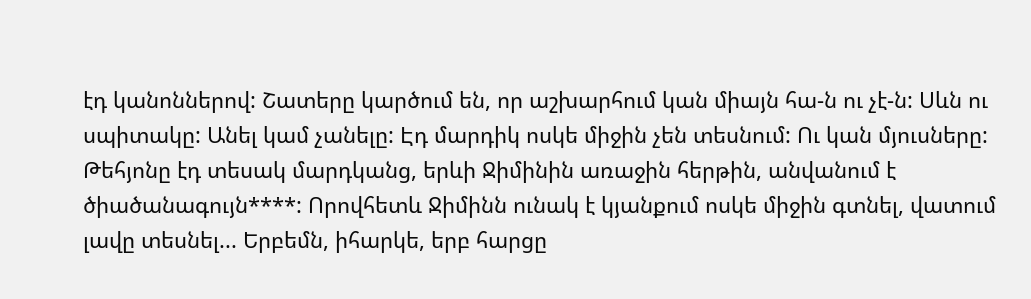էդ կանոններով: Շատերը կարծում են, որ աշխարհում կան միայն հա-ն ու չէ-ն: Սևն ու սպիտակը: Անել կամ չանելը: Էդ մարդիկ ոսկե միջին չեն տեսնում: Ու կան մյուսները: Թեհյոնը էդ տեսակ մարդկանց, երևի Ջիմինին առաջին հերթին, անվանում է ծիածանագույն****: Որովհետև Ջիմինն ունակ է կյանքում ոսկե միջին գտնել, վատում լավը տեսնել... Երբեմն, իհարկե, երբ հարցը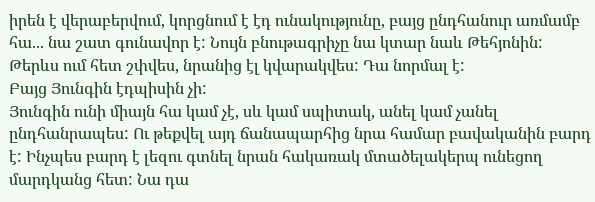իրեն է վերաբերվում, կորցնում է էդ ունակությունը, բայց ընդհանուր առմամբ հա... նա շատ գունավոր է: Նույն բնութագրիչը նա կտար նաև Թեհյոնին:
Թերևս ում հետ շփվես, նրանից էլ կվարակվես: Դա նորմալ է:
Բայց Յունգին էդպիսին չի:
Յունգին ունի միայն հա կամ չէ, սև կամ սպիտակ, անել կամ չանել ընդհանրապես: Ու թեքվել այդ ճանապարհից նրա համար բավականին բարդ է: Ինչպես բարդ է լեզու գտնել նրան հակառակ մտածելակերպ ունեցող մարդկանց հետ: Նա դա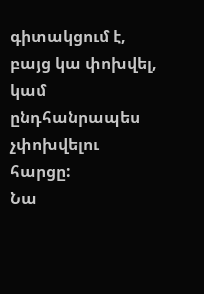գիտակցում է, բայց կա փոխվել, կամ ընդհանրապես չփոխվելու հարցը:
Նա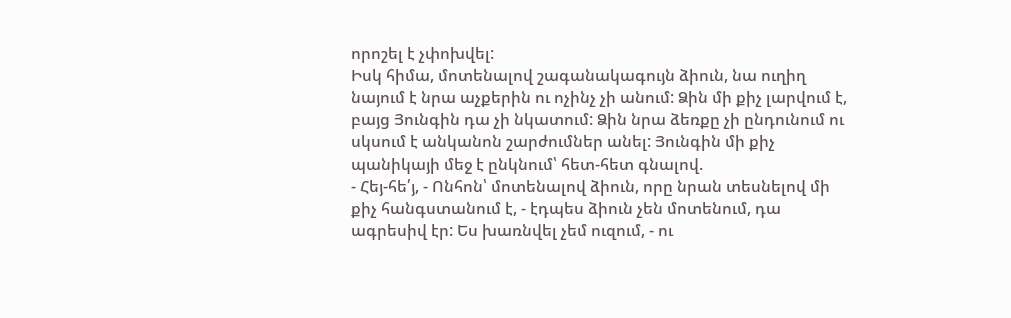որոշել է չփոխվել:
Իսկ հիմա, մոտենալով շագանակագույն ձիուն, նա ուղիղ նայում է նրա աչքերին ու ոչինչ չի անում: Ձին մի քիչ լարվում է, բայց Յունգին դա չի նկատում: Ձին նրա ձեռքը չի ընդունում ու սկսում է անկանոն շարժումներ անել: Յունգին մի քիչ պանիկայի մեջ է ընկնում՝ հետ-հետ գնալով.
- Հեյ-հե՛յ, - Ոնհոն՝ մոտենալով ձիուն, որը նրան տեսնելով մի քիչ հանգստանում է, - էդպես ձիուն չեն մոտենում, դա ագրեսիվ էր: Ես խառնվել չեմ ուզում, - ու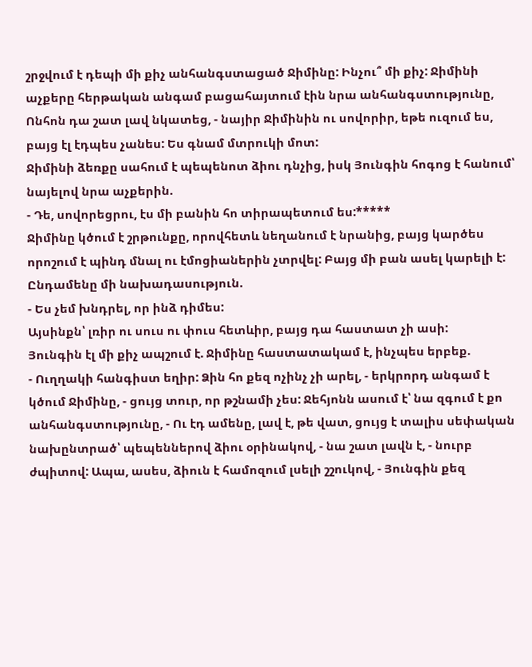շրջվում է դեպի մի քիչ անհանգստացած Ջիմինը: Ինչու՞ մի քիչ: Ջիմինի աչքերը հերթական անգամ բացահայտում էին նրա անհանգստությունը, Ոնհոն դա շատ լավ նկատեց, - նայիր Ջիմինին ու սովորիր, եթե ուզում ես, բայց էլ էդպես չանես: Ես գնամ մտրուկի մոտ:
Ջիմինի ձեռքը սահում է պեպենոտ ձիու դնչից, իսկ Յունգին հոգոց է հանում՝ նայելով նրա աչքերին.
- Դե, սովորեցրու, էս մի բանին հո տիրապետում ես:*****
Ջիմինը կծում է շրթունքը, որովհետև նեղանում է նրանից, բայց կարծես որոշում է պինդ մնալ ու էմոցիաներին չտրվել: Բայց մի բան ասել կարելի է: Ընդամենը մի նախադասություն.
- Ես չեմ խնդրել, որ ինձ դիմես:
Այսինքն՝ լռիր ու սուս ու փուս հետևիր, բայց դա հաստատ չի ասի:
Յունգին էլ մի քիչ ապշում է. Ջիմինը հաստատակամ է, ինչպես երբեք.
- Ուղղակի հանգիստ եղիր: Ձին հո քեզ ոչինչ չի արել, - երկրորդ անգամ է կծում Ջիմինը, - ցույց տուր, որ թշնամի չես: Ջեհյոնն ասում է՝ նա զգում է քո անհանգստությունը, - Ու էդ ամենը, լավ է, թե վատ, ցույց է տալիս սեփական նախընտրած՝ պեպեններով ձիու օրինակով, - նա շատ լավն է, - նուրբ ժպիտով: Ապա, ասես, ձիուն է համոզում լսելի շշուկով, - Յունգին քեզ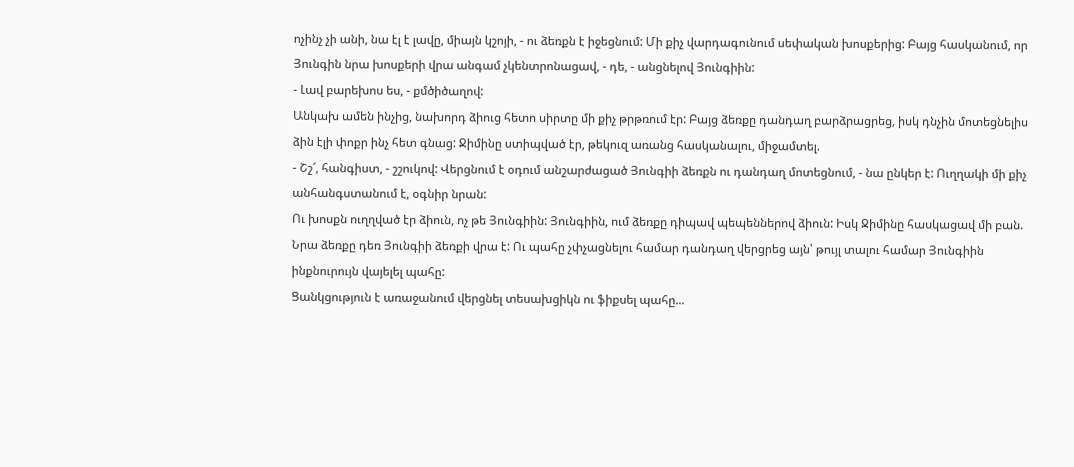ոչինչ չի անի, նա էլ է լավը, միայն կշոյի, - ու ձեռքն է իջեցնում: Մի քիչ վարդագունում սեփական խոսքերից: Բայց հասկանում, որ Յունգին նրա խոսքերի վրա անգամ չկենտրոնացավ, - դե, - անցնելով Յունգիին:
- Լավ բարեխոս ես, - քմծիծաղով:
Անկախ ամեն ինչից, նախորդ ձիուց հետո սիրտը մի քիչ թրթռում էր: Բայց ձեռքը դանդաղ բարձրացրեց, իսկ դնչին մոտեցնելիս ձին էլի փոքր ինչ հետ գնաց: Ջիմինը ստիպված էր, թեկուզ առանց հասկանալու, միջամտել.
- Շշ՜, հանգիստ, - շշուկով: Վերցնում է օդում անշարժացած Յունգիի ձեռքն ու դանդաղ մոտեցնում, - նա ընկեր է: Ուղղակի մի քիչ անհանգստանում է, օգնիր նրան:
Ու խոսքն ուղղված էր ձիուն, ոչ թե Յունգիին: Յունգիին, ում ձեռքը դիպավ պեպեններով ձիուն: Իսկ Ջիմինը հասկացավ մի բան. Նրա ձեռքը դեռ Յունգիի ձեռքի վրա է: Ու պահը չփչացնելու համար դանդաղ վերցրեց այն՝ թույլ տալու համար Յունգիին ինքնուրույն վայելել պահը:
Ցանկցություն է առաջանում վերցնել տեսախցիկն ու ֆիքսել պահը...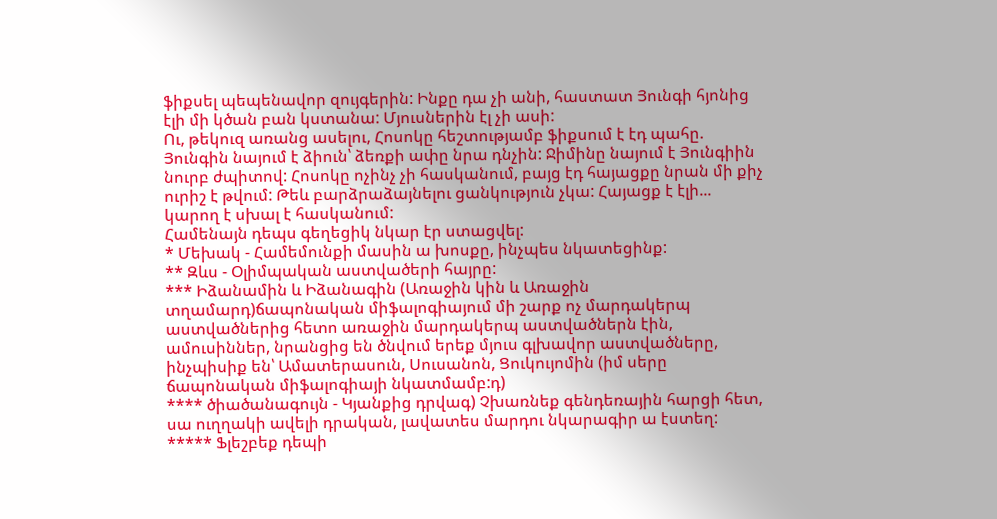ֆիքսել պեպենավոր զույգերին: Ինքը դա չի անի, հաստատ Յունգի հյոնից էլի մի կծան բան կստանա: Մյուսներին էլ չի ասի:
Ու, թեկուզ առանց ասելու, Հոսոկը հեշտությամբ ֆիքսում է էդ պահը. Յունգին նայում է ձիուն՝ ձեռքի ափը նրա դնչին: Ջիմինը նայում է Յունգիին նուրբ ժպիտով: Հոսոկը ոչինչ չի հասկանում, բայց էդ հայացքը նրան մի քիչ ուրիշ է թվում: Թեև բարձրաձայնելու ցանկություն չկա: Հայացք է էլի... կարող է սխալ է հասկանում:
Համենայն դեպս գեղեցիկ նկար էր ստացվել:
* Մեխակ - Համեմունքի մասին ա խոսքը, ինչպես նկատեցինք:
** Զևս - Օլիմպական աստվածերի հայրը:
*** Իձանամին և Իձանագին (Առաջին կին և Առաջին տղամարդ)ճապոնական միֆալոգիայում մի շարք ոչ մարդակերպ աստվածներից հետո առաջին մարդակերպ աստվածներն էին, ամուսիններ, նրանցից են ծնվում երեք մյուս գլխավոր աստվածները, ինչպիսիք են՝ Ամատերասուն, Սուսանոն, Ցուկույոմին (իմ սերը ճապոնական միֆալոգիայի նկատմամբ:դ)
**** ծիածանագույն - Կյանքից դրվագ) Չխառնեք գենդեռային հարցի հետ, սա ուղղակի ավելի դրական, լավատես մարդու նկարագիր ա էստեղ:
***** Ֆլեշբեք դեպի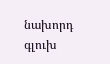նախորդ գլուխ